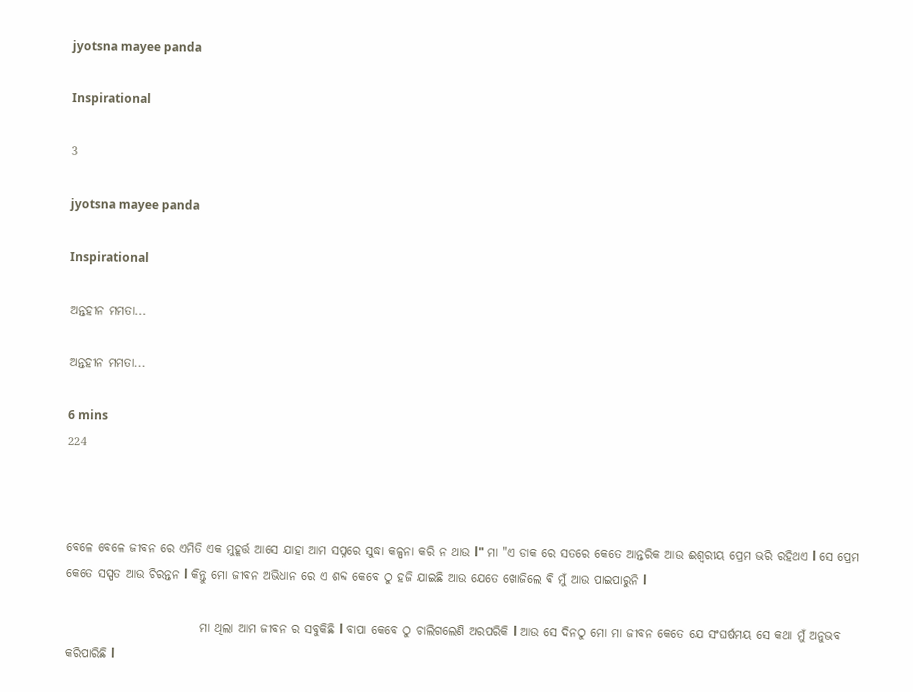jyotsna mayee panda

Inspirational

3

jyotsna mayee panda

Inspirational

ଅନ୍ତହୀନ ମମତା...

ଅନ୍ତହୀନ ମମତା...

6 mins
224



ବେଳେ ବେଳେ ଜୀବନ ରେ ଏମିତି ଏକ ମୁହୂର୍ତ୍ତ ଆସେ ଯାହା ଆମ ସପ୍ନରେ ସୁଦ୍ଧା କଳ୍ପନା କରି ନ ଥାଉ l" ମା "ଏ ଡାକ ରେ ସତରେ କେତେ ଆନ୍ତରିକ ଆଉ ଈଶ୍ୱରୀୟ ପ୍ରେମ ଭରି ରହିଥଏ l ସେ ପ୍ରେମ କେତେ ସସ୍ପତ ଆଉ ଚିରନ୍ତନ l କିନ୍ତୁ ମୋ ଜୀବନ ଅଭିଧାନ ରେ ଏ ଶବ୍ଦ କେବେ ଠୁ ହଜି ଯାଇଛି ଆଉ ଯେତେ ଖୋଜିଲେ ଵି ମୁଁ ଆଉ ପାଇପାରୁନି l

                            ମା ଥିଲା ଆମ ଜୀବନ ର ସବୁକିଛି l ବାପା କେବେ ଠୁ ଚାଲିଗଲେଣି ଅରପରିକି l ଆଉ ସେ ଦିନଠୁ ମୋ ମା ଜୀବନ କେତେ ଯେ ସଂଘର୍ଷମୟ ସେ କଥା ମୁଁ ଅନୁଭବ କରିପାରିଛି l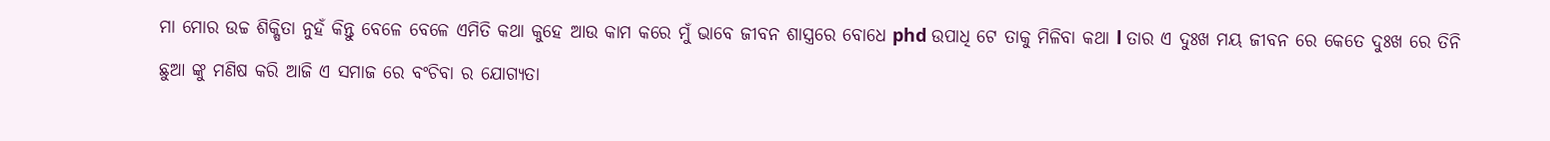ମା ମୋର ଉଚ୍ଚ ଶିକ୍ଷିତା ନୁହଁ କିନ୍ତୁ ବେଳେ ବେଳେ ଏମିତି କଥା କୁହେ ଆଉ କାମ କରେ ମୁଁ ଭାବେ ଜୀବନ ଶାସ୍ତ୍ରରେ ବୋଧେ phd ଉପାଧି ଟେ ତାକୁ ମିଳିବା କଥା l ତାର ଏ ଦୁଃଖ ମୟ ଜୀବନ ରେ କେତେ ଦୁଃଖ ରେ ତିନି ଛୁଆ ଙ୍କୁ ମଣିଷ କରି ଆଜି ଏ ସମାଜ ରେ ବଂଚିବା ର ଯୋଗ୍ୟତା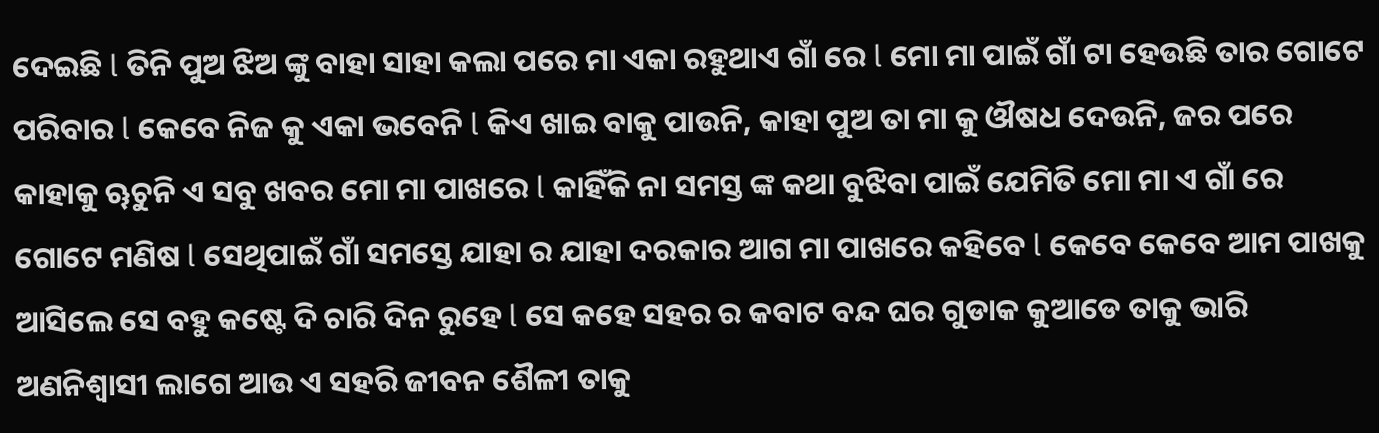ଦେଇଛି l ତିନି ପୁଅ ଝିଅ ଙ୍କୁ ବାହା ସାହା କଲା ପରେ ମା ଏକା ରହୁଥାଏ ଗାଁ ରେ l ମୋ ମା ପାଇଁ ଗାଁ ଟା ହେଉଛି ତାର ଗୋଟେ ପରିବାର l କେବେ ନିଜ କୁ ଏକା ଭବେନି l କିଏ ଖାଇ ବାକୁ ପାଉନି, କାହା ପୁଅ ତା ମା କୁ ଔଷଧ ଦେଉନି, ଜର ପରେ କାହାକୁ ୠଚୁନି ଏ ସବୁ ଖବର ମୋ ମା ପାଖରେ l କାହିଁକି ନା ସମସ୍ତ ଙ୍କ କଥା ବୁଝିବା ପାଇଁ ଯେମିତି ମୋ ମା ଏ ଗାଁ ରେ ଗୋଟେ ମଣିଷ l ସେଥିପାଇଁ ଗାଁ ସମସ୍ତେ ଯାହା ର ଯାହା ଦରକାର ଆଗ ମା ପାଖରେ କହିବେ l କେବେ କେବେ ଆମ ପାଖକୁ ଆସିଲେ ସେ ବହୁ କଷ୍ଟେ ଦି ଚାରି ଦିନ ରୁହେ l ସେ କହେ ସହର ର କବାଟ ବନ୍ଦ ଘର ଗୁଡାକ କୁଆଡେ ତାକୁ ଭାରି ଅଣନିଶ୍ୱାସୀ ଲାଗେ ଆଉ ଏ ସହରି ଜୀବନ ଶୈଳୀ ତାକୁ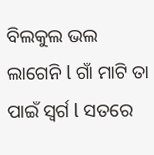ବିଲକୁଲ ଭଲ ଲାଗେନି l ଗାଁ ମାଟି ତା ପାଇଁ ସ୍ୱର୍ଗ l ସତରେ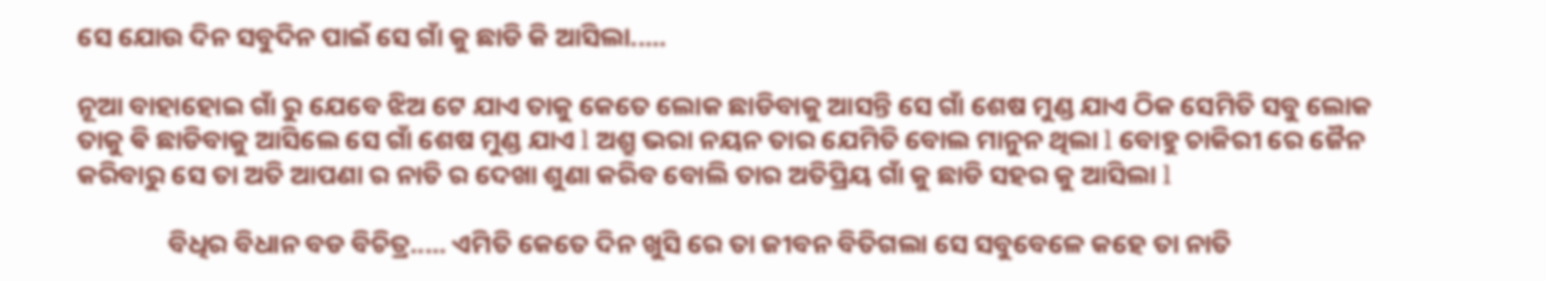ସେ ଯୋଉ ଦିନ ସବୁଦିନ ପାଇଁ ସେ ଗାଁ କୁ ଛାଡି କି ଆସିଲା.....

ନୂଆ ବାହାହୋଇ ଗାଁ ରୁ ଯେବେ ଝିଅ ଟେ ଯାଏ ତାକୁ କେତେ ଲୋକ ଛାଡିବାକୁ ଆସନ୍ତି ସେ ଗାଁ ଶେଷ ମୁଣ୍ଡ ଯାଏ ଠିକ ସେମିତି ସବୁ ଲୋକ ତାକୁ ଵି ଛାଡିବାକୁ ଆସିଲେ ସେ ଗାଁ ଶେଷ ମୁଣ୍ଡ ଯାଏ l ଅଶ୍ରୁ ଭରା ନୟନ ତାର ଯେମିତି ବୋଲ ମାନୁନ ଥିଲା l ବୋହୁ ଚାକିରୀ ରେ ଜୈନ କରିବାରୁ ସେ ତା ଅତି ଆପଣା ର ନାତି ର ଦେଖା ଶୁଣା କରିବ ବୋଲି ତାର ଅତିପ୍ରିୟ ଗାଁ କୁ ଛାଡି ସହର କୁ ଆସିଲା l

               ବିଧିର ବିଧାନ ବଡ ବିଚିତ୍ର..... ଏମିତି କେତେ ଦିନ ଖୁସି ରେ ତା ଜୀବନ ବିତିଗଲା ସେ ସବୁବେଳେ କହେ ତା ନାତି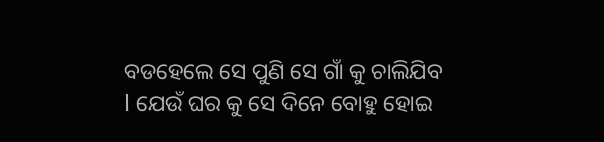ବଡହେଲେ ସେ ପୁଣି ସେ ଗାଁ କୁ ଚାଲିଯିବ l ଯେଉଁ ଘର କୁ ସେ ଦିନେ ବୋହୁ ହୋଇ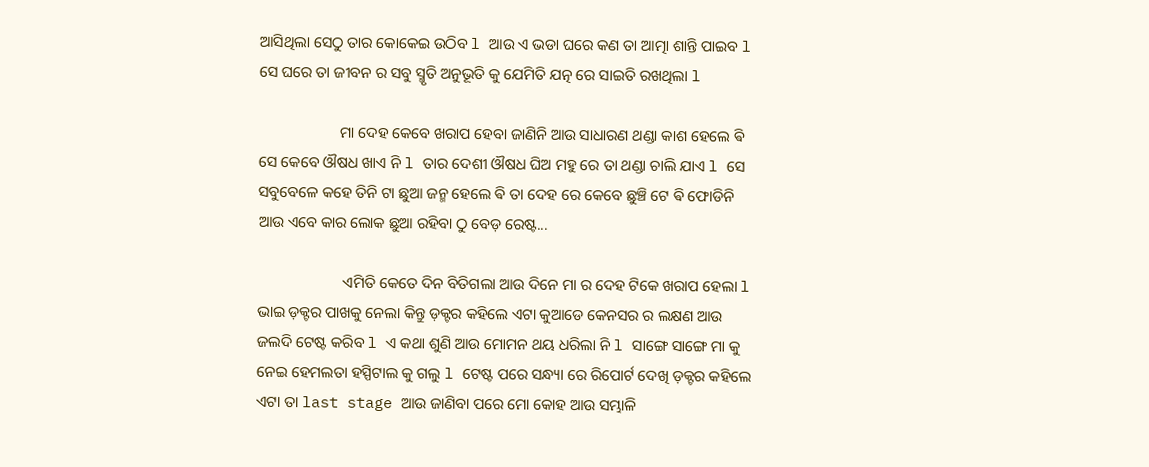ଆସିଥିଲା ସେଠୁ ତାର କୋକେଇ ଉଠିବ l ଆଉ ଏ ଭଡା ଘରେ କଣ ତା ଆତ୍ମା ଶାନ୍ତି ପାଇବ l ସେ ଘରେ ତା ଜୀବନ ର ସବୁ ସ୍ମୃତି ଅନୁଭୂତି କୁ ଯେମିତି ଯତ୍ନ ରେ ସାଇତି ରଖଥିଲା l

                     ମା ଦେହ କେବେ ଖରାପ ହେବା ଜାଣିନି ଆଉ ସାଧାରଣ ଥଣ୍ଡା କାଶ ହେଲେ ଵି ସେ କେବେ ଔଷଧ ଖାଏ ନି l ତାର ଦେଶୀ ଔଷଧ ଘିଅ ମହୁ ରେ ତା ଥଣ୍ଡା ଚାଲି ଯାଏ l ସେ ସବୁବେଳେ କହେ ତିନି ଟା ଛୁଆ ଜନ୍ମ ହେଲେ ଵି ତା ଦେହ ରେ କେବେ ଛୁଞ୍ଚି ଟେ ଵି ଫୋଡିନି ଆଉ ଏବେ କାର ଲୋକ ଛୁଆ ରହିବା ଠୁ ବେଡ଼ ରେଷ୍ଟ...

                      ଏମିତି କେତେ ଦିନ ବିତିଗଲା ଆଉ ଦିନେ ମା ର ଦେହ ଟିକେ ଖରାପ ହେଲା l ଭାଇ ଡ଼କ୍ଟର ପାଖକୁ ନେଲା କିନ୍ତୁ ଡ଼କ୍ଟର କହିଲେ ଏଟା କୁଆଡେ କେନସର ର ଲକ୍ଷଣ ଆଉ ଜଲଦି ଟେଷ୍ଟ କରିବ l ଏ କଥା ଶୁଣି ଆଉ ମୋମନ ଥୟ ଧରିଲା ନି l ସାଙ୍ଗେ ସାଙ୍ଗେ ମା କୁ ନେଇ ହେମଲତା ହସ୍ପିଟାଲ କୁ ଗଲୁ l ଟେଷ୍ଟ ପରେ ସନ୍ଧ୍ୟା ରେ ରିପୋର୍ଟ ଦେଖି ଡ଼କ୍ଟର କହିଲେ ଏଟା ତା last stage ଆଉ ଜାଣିବା ପରେ ମୋ କୋହ ଆଉ ସମ୍ଭାଳି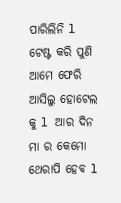ପାରିଲିନି l ଟେଷ୍ଟ କରି ପୁଣି ଆମେ ଫେରି ଆସିଲୁ ହୋଟେଲ କୁ l ଆର ଦିନ ମା ର କେମୋ ଥେରାପି ହେବ l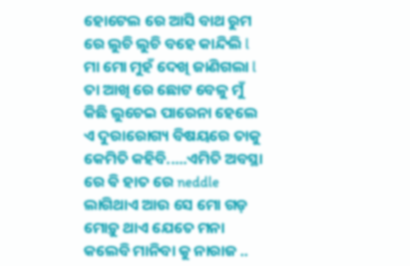ହୋଟେଲ ରେ ଆସି ବାଥ ରୁମ ରେ ଲୁଚି ଲୁଚି ବହେ କାନ୍ଦିଲି l ମା ମୋ ମୁହଁ ଦେଖି ଜାଣିଗଲା l ତା ଆଖି ରେ ଛୋଟ ବେଳୁ ମୁଁ କିଛି ଲୁଚେଇ ପାରେନା ହେଲେ ଏ ଦୁରାରୋଗ୍ୟ ବିଷୟରେ ତାକୁ କେମିତି କହିବି.....ଏମିତି ଅବସ୍ଥା ରେ ଵି ହାତ ରେ neddle ଲାଗିଥାଏ ଆଉ ସେ ମୋ ଗଡ଼ ମୋଡ଼ୁ ଥାଏ ଯେତେ ମନା କଲେବି ମାନିବା କୁ ନାରାଜ ..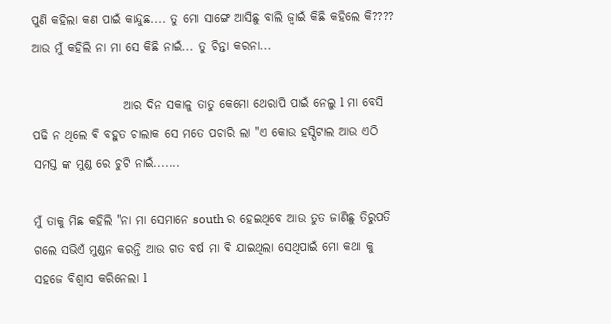ପୁଣି କହିଲା କଣ ପାଇଁ କାନ୍ଦୁଛ.... ତୁ ମୋ ସାଙ୍ଗେ ଆସିଛୁ ବାଲି ଜ୍ୱାଇଁ କିଛି କହିଲେ କି???? ଆଉ ମୁଁ କହିଲି ନା ମା ସେ କିଛି ନାଇଁ... ତୁ ଚିନ୍ତା କରନା...

                   ଆର ଦିନ ସକାଳୁ ତାତୁ କେମୋ ଥେରାପି ପାଇଁ ନେଲୁ l ମା ବେସି ପଢି ନ ଥିଲେ ଵି ବହୁତ ଚାଲାକ ସେ ମତେ ପଚାରି ଲା "ଏ କୋଉ ହସ୍ପିଟାଲ ଆଉ ଏଠି ସମସ୍ତ ଙ୍କ ମୁଣ୍ଡ ରେ ଚୁଟି ନାଇଁ.......

ମୁଁ ତାକୁ ମିଛ କହିଲି "ନା ମା ସେମାନେ south ର ହେଇଥିବେ ଆଉ ତୁତ ଜାଣିଛୁ ତିରୁପତି ଗଲେ ସଭିଏଁ ମୁଣ୍ଡନ କରନ୍ତି ଆଉ ଗତ ବର୍ଷ ମା ଵି ଯାଇଥିଲା ସେଥିପାଇଁ ମୋ କଥା କୁ ସହଜେ ବିଶ୍ୱାସ କରିନେଲା l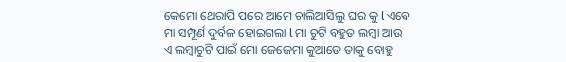କେମୋ ଥେରାପି ପରେ ଆମେ ଚାଲିଆସିଲୁ ଘର କୁ l ଏଵେ ମା ସମ୍ପୂର୍ଣ ଦୁର୍ବଳ ହୋଇଗଲା l ମା ଚୁଟି ବହୁତ ଲମ୍ବା ଆଉ ଏ ଲମ୍ବାଚୁଟି ପାଇଁ ମୋ ଜେଜେମା କୁଆଡେ ତାକୁ ବୋହୁ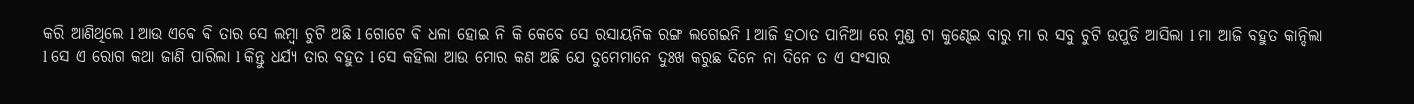କରି ଆଣିଥିଲେ l ଆଉ ଏଵେ ଵି ତାର ସେ ଲମ୍ବା ଚୁଟି ଅଛି l ଗୋଟେ ଵି ଧଳା ହୋଇ ନି କି କେବେ ସେ ରସାୟନିକ ରଙ୍ଗ ଲଗେଇନି l ଆଜି ହଠାତ ପାନିଆ ରେ ମୁଣ୍ଡ ଟା କୁଣ୍ଢେଇ ବାରୁ ମା ର ସବୁ ଚୁଟି ଉପୁଡି ଆସିଲା l ମା ଆଜି ବହୁତ କାନ୍ଦିଲା l ସେ ଏ ରୋଗ କଥା ଜାଣି ପାରିଲା l କିନ୍ତୁ ଧର୍ଯ୍ୟ ତାର ବହୁତ l ସେ କହିଲା ଆଉ ମୋର କଣ ଅଛି ଯେ ତୁମେମାନେ ଦୁଃଖ କରୁଛ ଦିନେ ନା ଦିନେ ତ ଏ ସଂସାର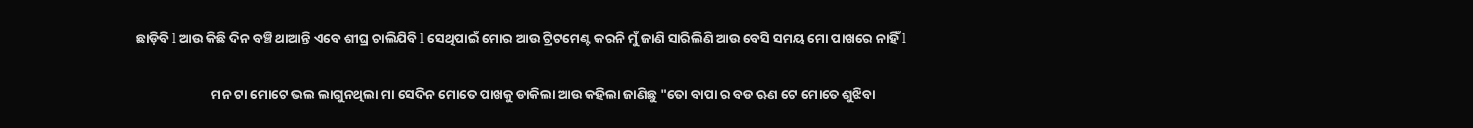ଛାଡ଼ିବି l ଆଉ କିଛି ଦିନ ବଞ୍ଚି ଥାଆନ୍ତି ଏବେ ଶୀଘ୍ର ଚାଲିଯିବି l ସେଥିପାଇଁ ମୋର ଆଉ ଟ୍ରିଟମେଣ୍ଟ କରନି ମୁଁ ଜାଣି ସାରିଲିଣି ଆଉ ବେସି ସମୟ ମୋ ପାଖରେ ନାହିଁ l

                         ମନ ଟା ମୋଟେ ଭଲ ଲାଗୁନଥିଲା ମା ସେଦିନ ମୋତେ ପାଖକୁ ଡାକିଲା ଆଉ କହିଲା ଜାଣିଛୁ "ତୋ ବାପା ର ବଡ ଋଣ ଟେ ମୋତେ ଶୁଝିବା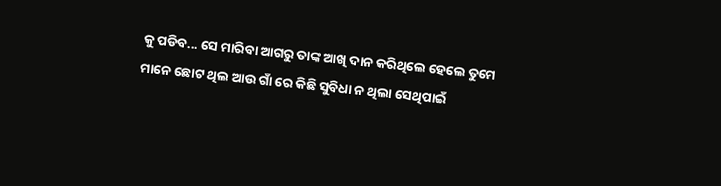କୁ ପଡିବ... ସେ ମାରିବା ଆଗରୁ ତାଙ୍କ ଆଖି ଦାନ କରିଥିଲେ ହେଲେ ତୁମେ ମାନେ ଛୋଟ ଥିଲ ଆଉ ଗାଁ ରେ କିଛି ସୁବିଧା ନ ଥିଲା ସେଥିପାଇଁ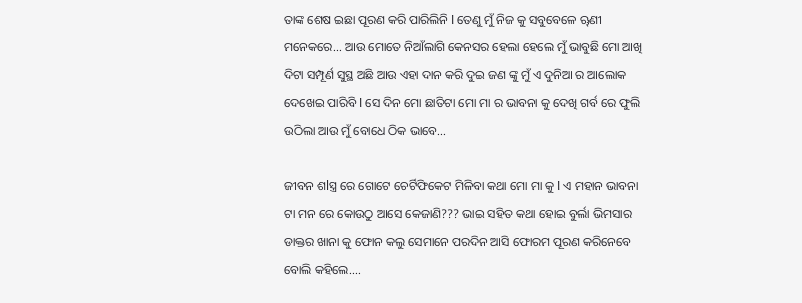ତାଙ୍କ ଶେଷ ଇଛା ପୂରଣ କରି ପାରିଲିନି l ତେଣୁ ମୁଁ ନିଜ କୁ ସବୁବେଳେ ୠଣୀ ମନେକରେ... ଆଉ ମୋତେ ନିଆଁଲାଗି କେନସର ହେଲା ହେଲେ ମୁଁ ଭାବୁଛି ମୋ ଆଖି ଦିଟା ସମ୍ପୂର୍ଣ ସୁସ୍ଥ ଅଛି ଆଉ ଏହା ଦାନ କରି ଦୁଇ ଜଣ ଙ୍କୁ ମୁଁ ଏ ଦୁନିଆ ର ଆଲୋକ ଦେଖେଇ ପାରିବି l ସେ ଦିନ ମୋ ଛାତିଟା ମୋ ମା ର ଭାବନା କୁ ଦେଖି ଗର୍ବ ରେ ଫୁଲି ଉଠିଲା ଆଉ ମୁଁ ବୋଧେ ଠିକ ଭାବେ...

ଜୀବନ ଶlସ୍ତ୍ର ରେ ଗୋଟେ ଚେର୍ଟିଫିକେଟ ମିଳିବା କଥା ମୋ ମା କୁ l ଏ ମହାନ ଭାବନା ଟା ମନ ରେ କୋଉଠୁ ଆସେ କେଜାଣି??? ଭାଇ ସହିତ କଥା ହୋଇ ବୁର୍ଲା ଭିମସାର ଡାକ୍ତର ଖାନା କୁ ଫୋନ କଲୁ ସେମାନେ ପରଦିନ ଆସି ଫୋରମ ପୂରଣ କରିନେବେ ବୋଲି କହିଲେ....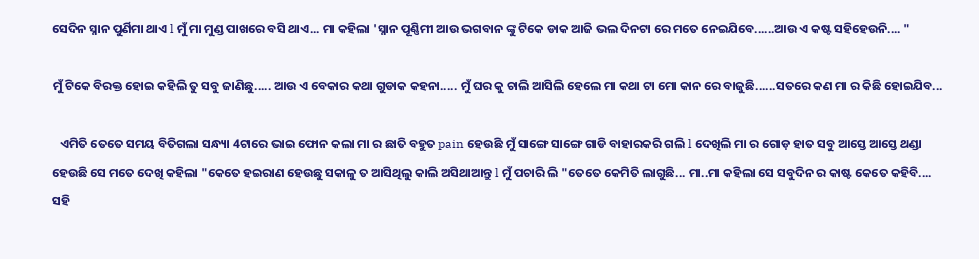ସେଦିନ ସ୍ନାନ ପୁର୍ଣିମା ଥାଏ l ମୁଁ ମା ମୁଣ୍ଡ ପାଖରେ ବସି ଥାଏ... ମା କହିଲା 'ସ୍ନାନ ପୂଣ୍ଣିମୀ ଆଉ ଭଗବାନ ଙ୍କୁ ଟିକେ ଡାକ ଆଜି ଭଲ ଦିନଟା ରେ ମତେ ନେଇଯିବେ......ଆଉ ଏ କଷ୍ଟ ସହିହେଉନି.... "

ମୁଁ ଟିକେ ବିରକ୍ତ ହୋଇ କହିଲି ତୁ ସବୁ ଜାଣିଛୁ..... ଆଉ ଏ ବେକାର କଥା ଗୁଡାକ କହନା..... ମୁଁ ଘର କୁ ଚାଲି ଆସିଲି ହେଲେ ମା କଥା ଟା ମୋ କାନ ରେ ବାଜୁଛି......ସତରେ କଣ ମା ର କିଛି ହୋଇଯିବ...

   ଏମିତି ତେତେ ସମୟ ବିତିଗଲା ସନ୍ଧ୍ୟା 4ଟାରେ ଭାଇ ଫୋନ କଲା ମା ର ଛାତି ବହୁତ pain ହେଉଛି ମୁଁ ସାଙ୍ଗେ ସାଙ୍ଗେ ଗାଡି ବାହାରକରି ଗଲି l ଦେଖିଲି ମା ର ଗୋଡ଼ ହାତ ସବୁ ଆସ୍ତେ ଆସ୍ତେ ଥଣ୍ଡା ହେଉଛି ସେ ମତେ ଦେଖି କହିଲା "କେତେ ହଇରାଣ ହେଉଛୁ ସକାଳୁ ତ ଆସିଥିଲୁ କାଲି ଅସିଥାଆନ୍ତୁ l ମୁଁ ପଚାରି ଲି "ତେତେ କେମିତି ଲାଗୁଛି... ମା..ମା କହିଲା ସେ ସବୁଦିନ ର କାଷ୍ଟ କେତେ କହିବି.... ସହି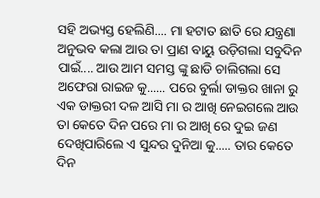ସହି ଅଭ୍ୟସ୍ତ ହେଲିଣି.... ମା ହଟାତ ଛାତି ରେ ଯନ୍ତ୍ରଣା ଅନୁଭବ କଲା ଆଉ ତା ପ୍ରାଣ ବାୟୁ ଉଡ଼ିଗଲା ସବୁଦିନ ପାଇଁ.... ଆଉ ଆମ ସମସ୍ତ ଙ୍କୁ ଛାଡି ଚାଲିଗଲା ସେ ଅଫେରା ରାଇଜ କୁ...... ପରେ ବୁର୍ଲା ଡାକ୍ତର ଖାନା ରୁ ଏକ ଡାକ୍ତରୀ ଦଳ ଆସି ମା ର ଆଖି ନେଇଗଲେ ଆଉ ତା କେତେ ଦିନ ପରେ ମା ର ଆଖି ରେ ଦୁଇ ଜଣ ଦେଖିପାରିଲେ ଏ ସୁନ୍ଦର ଦୁନିଆ କୁ..... ତାର କେତେ ଦିନ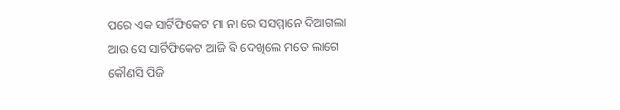ପରେ ଏକ ସାର୍ଟିଫିକେଟ ମା ନା ରେ ସସମ୍ମାନେ ଦିଆଗଲା ଆଉ ସେ ସାର୍ଟିଫିକେଟ ଆଜି ଵି ଦେଖିଲେ ମତେ ଲାଗେ କୌଣସି ପିଜି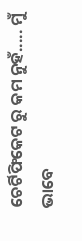ଚେର୍ଟିଫିକେଟ ରୁ କମ ନୁହଁ..... ମୁଁ ଭାବେ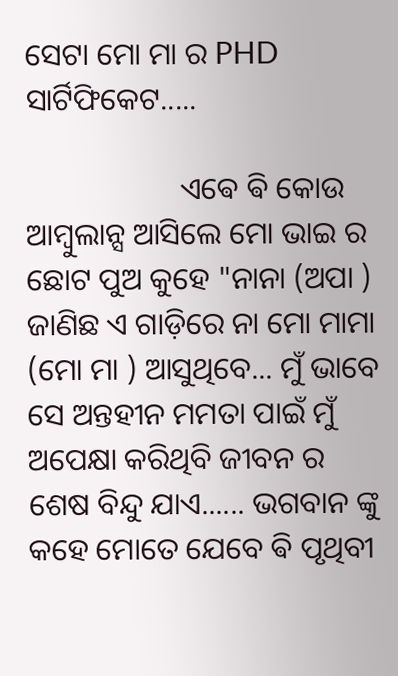ସେଟା ମୋ ମା ର PHD ସାର୍ଟିଫିକେଟ.....

                    ଏଵେ ଵି କୋଉ ଆମ୍ବୁଲାନ୍ସ ଆସିଲେ ମୋ ଭାଇ ର ଛୋଟ ପୁଅ କୁହେ "ନାନା (ଅପା ) ଜାଣିଛ ଏ ଗାଡ଼ିରେ ନା ମୋ ମାମା (ମୋ ମା ) ଆସୁଥିବେ... ମୁଁ ଭାବେ ସେ ଅନ୍ତହୀନ ମମତା ପାଇଁ ମୁଁ ଅପେକ୍ଷା କରିଥିବି ଜୀବନ ର ଶେଷ ବିନ୍ଦୁ ଯାଏ...... ଭଗବାନ ଙ୍କୁ କହେ ମୋତେ ଯେବେ ଵି ପୃଥିବୀ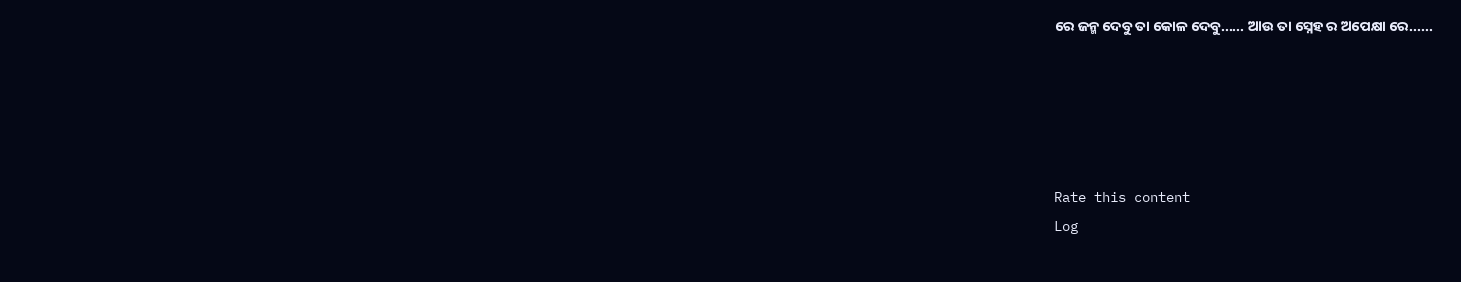ରେ ଜନ୍ମ ଦେବୁ ତା କୋଳ ଦେବୁ...... ଆଉ ତା ସ୍ନେହ ର ଅପେକ୍ଷା ରେ......





Rate this content
Log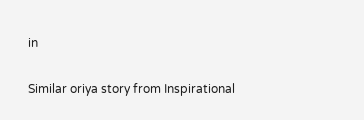in

Similar oriya story from Inspirational